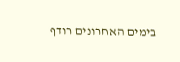בימים האחרונים רודף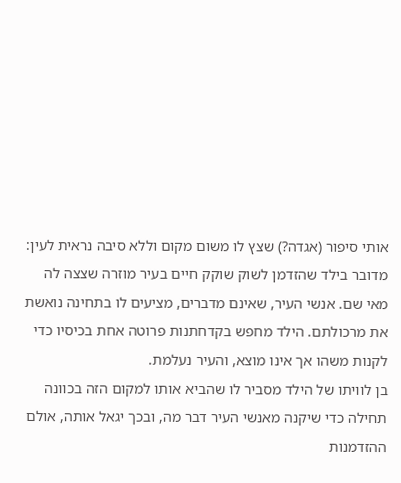אותי סיפור (אגדה?) שצץ לו משום מקום וללא סיבה נראית לעין: מדובר בילד שהזדמן לשוק שוקק חיים בעיר מוזרה שצצה לה מאי שם. אנשי העיר, שאינם מדברים, מציעים לו בתחינה נואשת את מרכולתם. הילד מחפש בקדחתנות פרוטה אחת בכיסיו כדי לקנות משהו אך אינו מוצא, והעיר נעלמת.
בן לוויתו של הילד מסביר לו שהביא אותו למקום הזה בכוונה תחילה כדי שיקנה מאנשי העיר דבר מה, ובכך יגאל אותה, אולם ההזדמנות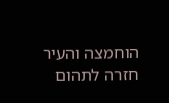הוחמצה והעיר חזרה לתהום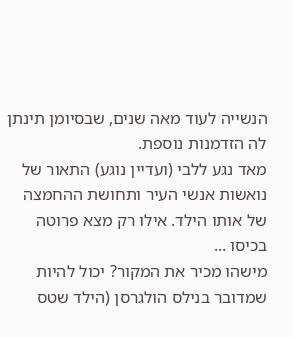הנשייה לעוד מאה שנים, שבסיומן תינתן לה הזדמנות נוספת.
מאד נגע ללבי (ועדיין נוגע) התאור של נואשות אנשי העיר ותחושת ההחמצה של אותו הילד. אילו רק מצא פרוטה בכיסו ...
מישהו מכיר את המקור? יכול להיות שמדובר בנילס הולגרסן (הילד שטס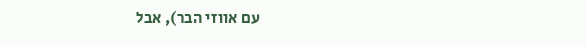עם אווזי הבר), אבל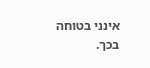אינני בטוחה בכך.